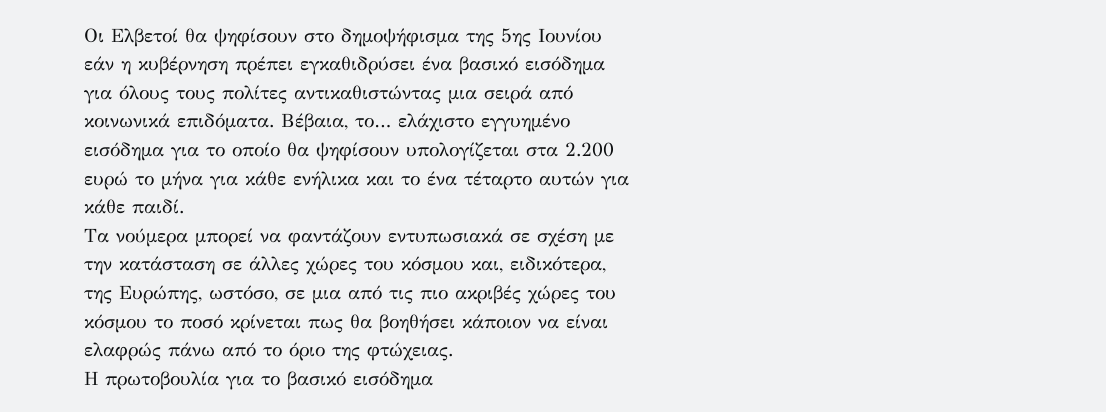Οι Ελβετοί θα ψηφίσουν στο δημοψήφισμα της 5ης Ιουνίου εάν η κυβέρνηση πρέπει εγκαθιδρύσει ένα βασικό εισόδημα για όλους τους πολίτες αντικαθιστώντας μια σειρά από κοινωνικά επιδόματα. Βέβαια, το… ελάχιστο εγγυημένο εισόδημα για το οποίο θα ψηφίσουν υπολογίζεται στα 2.200 ευρώ το μήνα για κάθε ενήλικα και το ένα τέταρτο αυτών για κάθε παιδί.
Τα νούμερα μπορεί να φαντάζουν εντυπωσιακά σε σχέση με την κατάσταση σε άλλες χώρες του κόσμου και, ειδικότερα, της Ευρώπης, ωστόσο, σε μια από τις πιο ακριβές χώρες του κόσμου το ποσό κρίνεται πως θα βοηθήσει κάποιον να είναι ελαφρώς πάνω από το όριο της φτώχειας.
Η πρωτοβουλία για το βασικό εισόδημα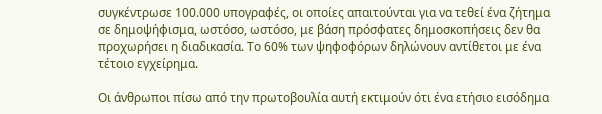συγκέντρωσε 100.000 υπογραφές, οι οποίες απαιτούνται για να τεθεί ένα ζήτημα σε δημοψήφισμα, ωστόσο, ωστόσο, με βάση πρόσφατες δημοσκοπήσεις δεν θα προχωρήσει η διαδικασία. Το 60% των ψηφοφόρων δηλώνουν αντίθετοι με ένα τέτοιο εγχείρημα.

Οι άνθρωποι πίσω από την πρωτοβουλία αυτή εκτιμούν ότι ένα ετήσιο εισόδημα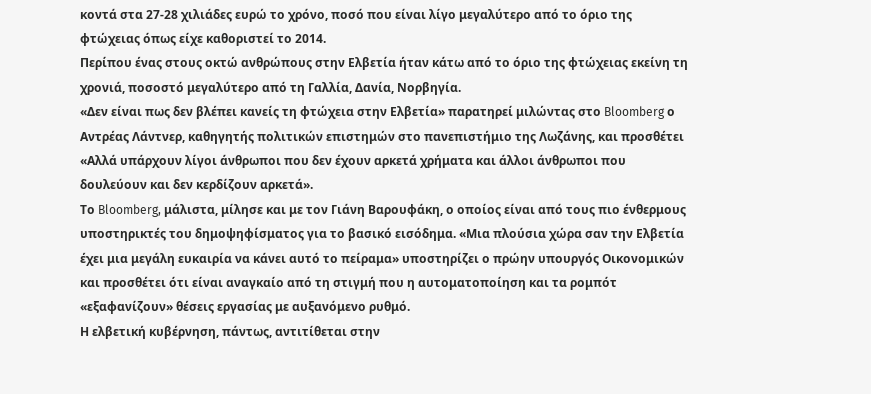κοντά στα 27-28 χιλιάδες ευρώ το χρόνο, ποσό που είναι λίγο μεγαλύτερο από το όριο της φτώχειας όπως είχε καθοριστεί το 2014.
Περίπου ένας στους οκτώ ανθρώπους στην Ελβετία ήταν κάτω από το όριο της φτώχειας εκείνη τη χρονιά, ποσοστό μεγαλύτερο από τη Γαλλία, Δανία, Νορβηγία.
«Δεν είναι πως δεν βλέπει κανείς τη φτώχεια στην Ελβετία» παρατηρεί μιλώντας στο Bloomberg ο Αντρέας Λάντνερ, καθηγητής πολιτικών επιστημών στο πανεπιστήμιο της Λωζάνης, και προσθέτει «Αλλά υπάρχουν λίγοι άνθρωποι που δεν έχουν αρκετά χρήματα και άλλοι άνθρωποι που δουλεύουν και δεν κερδίζουν αρκετά».
Το Bloomberg, μάλιστα, μίλησε και με τον Γιάνη Βαρουφάκη, ο οποίος είναι από τους πιο ένθερμους υποστηρικτές του δημοψηφίσματος για το βασικό εισόδημα. «Μια πλούσια χώρα σαν την Ελβετία έχει μια μεγάλη ευκαιρία να κάνει αυτό το πείραμα» υποστηρίζει ο πρώην υπουργός Οικονομικών και προσθέτει ότι είναι αναγκαίο από τη στιγμή που η αυτοματοποίηση και τα ρομπότ «εξαφανίζουν» θέσεις εργασίας με αυξανόμενο ρυθμό.
Η ελβετική κυβέρνηση, πάντως, αντιτίθεται στην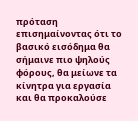πρόταση επισημαίνοντας ότι το βασικό εισόδημα θα σήμαινε πιο ψηλούς φόρους, θα μείωνε τα κίνητρα για εργασία και θα προκαλούσε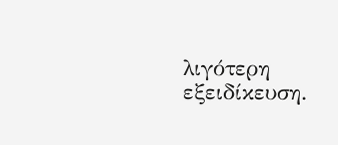λιγότερη εξειδίκευση.